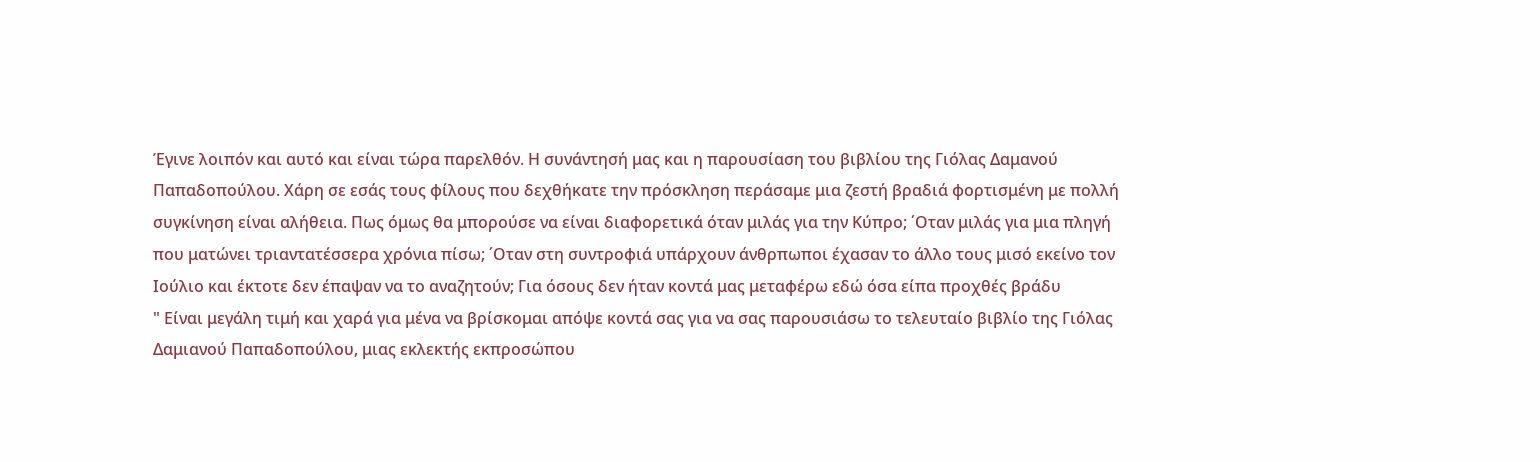Έγινε λοιπόν και αυτό και είναι τώρα παρελθόν. Η συνάντησή μας και η παρουσίαση του βιβλίου της Γιόλας Δαμανού Παπαδοπούλου. Χάρη σε εσάς τους φίλους που δεχθήκατε την πρόσκληση περάσαμε μια ζεστή βραδιά φορτισμένη με πολλή συγκίνηση είναι αλήθεια. Πως όμως θα μπορούσε να είναι διαφορετικά όταν μιλάς για την Κύπρο; ΄Οταν μιλάς για μια πληγή που ματώνει τριαντατέσσερα χρόνια πίσω; ΄Οταν στη συντροφιά υπάρχουν άνθρπωποι έχασαν το άλλο τους μισό εκείνο τον Ιούλιο και έκτοτε δεν έπαψαν να το αναζητούν; Για όσους δεν ήταν κοντά μας μεταφέρω εδώ όσα είπα προχθές βράδυ
" Είναι μεγάλη τιμή και χαρά για μένα να βρίσκομαι απόψε κοντά σας για να σας παρουσιάσω το τελευταίο βιβλίο της Γιόλας Δαμιανού Παπαδοπούλου, μιας εκλεκτής εκπροσώπου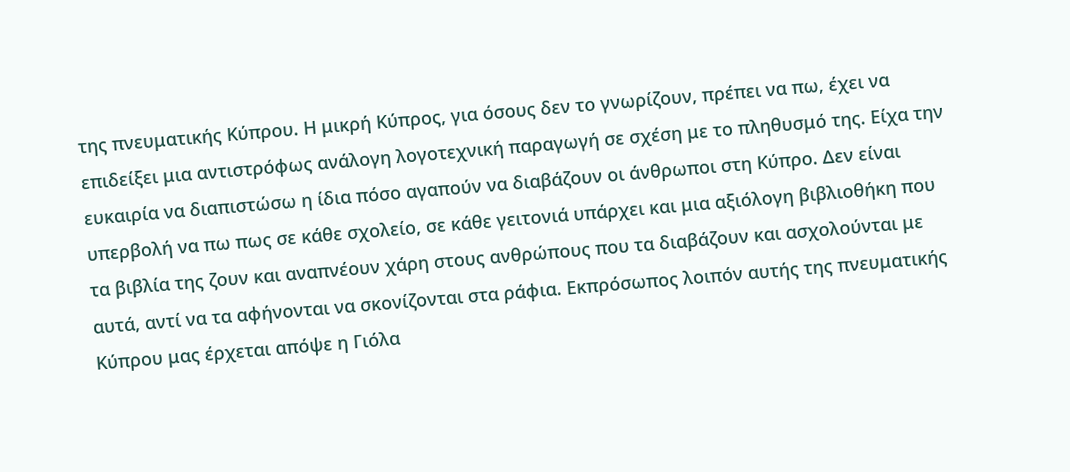της πνευματικής Κύπρου. Η μικρή Κύπρος, για όσους δεν το γνωρίζουν, πρέπει να πω, έχει να επιδείξει μια αντιστρόφως ανάλογη λογοτεχνική παραγωγή σε σχέση με το πληθυσμό της. Είχα την ευκαιρία να διαπιστώσω η ίδια πόσο αγαπούν να διαβάζουν οι άνθρωποι στη Κύπρο. Δεν είναι υπερβολή να πω πως σε κάθε σχολείο, σε κάθε γειτονιά υπάρχει και μια αξιόλογη βιβλιοθήκη που τα βιβλία της ζουν και αναπνέουν χάρη στους ανθρώπους που τα διαβάζουν και ασχολούνται με αυτά, αντί να τα αφήνονται να σκονίζονται στα ράφια. Εκπρόσωπος λοιπόν αυτής της πνευματικής Κύπρου μας έρχεται απόψε η Γιόλα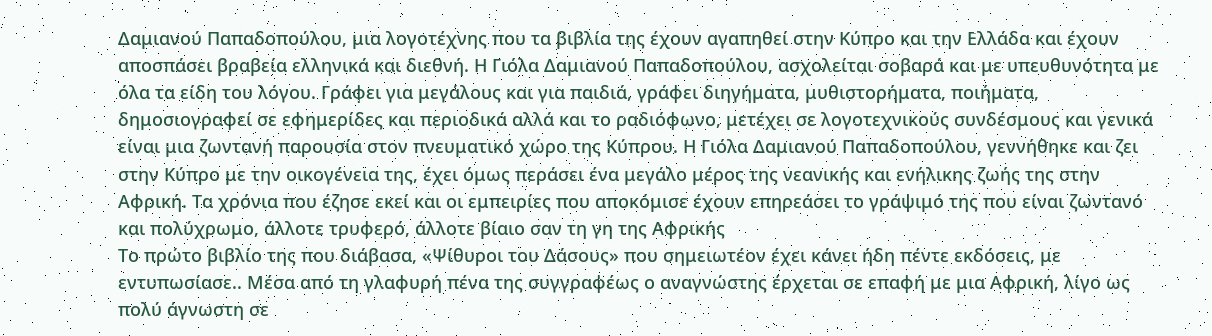Δαμιανού Παπαδοπούλου, μια λογοτέχνης που τα βιβλία της έχουν αγαπηθεί στην Κύπρο και την Ελλάδα και έχουν αποσπάσει βραβεία ελληνικά και διεθνή. Η Γιόλα Δαμιανού Παπαδοπούλου, ασχολείται σοβαρά και με υπευθυνότητα με όλα τα είδη του λόγου. Γράφει για μεγάλους και για παιδιά, γράφει διηγήματα, μυθιστορήματα, ποιήματα, δημοσιογραφεί σε εφημερίδες και περιοδικά αλλά και το ραδιόφωνο, μετέχει σε λογοτεχνικούς συνδέσμους και γενικά είναι μια ζωντανή παρουσία στον πνευματικό χώρο της Κύπρου. Η Γιόλα Δαμιανού Παπαδοπούλου, γεννήθηκε και ζει στην Κύπρο με την οικογένεια της, έχει όμως περάσει ένα μεγάλο μέρος της νεανικής και ενήλικης ζωής της στην Αφρική. Τα χρόνια που έζησε εκεί και οι εμπειρίες που αποκόμισε έχουν επηρεάσει το γράψιμό της που είναι ζωντανό και πολύχρωμο, άλλοτε τρυφερό, άλλοτε βίαιο σαν τη γη της Αφρικής
Το πρώτο βιβλίο της που διάβασα, «Ψίθυροι του Δάσους» που σημειωτέον έχει κάνει ήδη πέντε εκδόσεις, με εντυπωσίασε.. Μέσα από τη γλαφυρή πένα της συγγραφέως ο αναγνώστης έρχεται σε επαφή με μια Αφρική, λίγο ως πολύ άγνωστη σε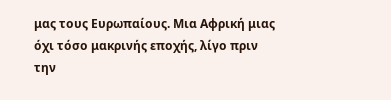μας τους Ευρωπαίους. Μια Αφρική μιας όχι τόσο μακρινής εποχής, λίγο πριν την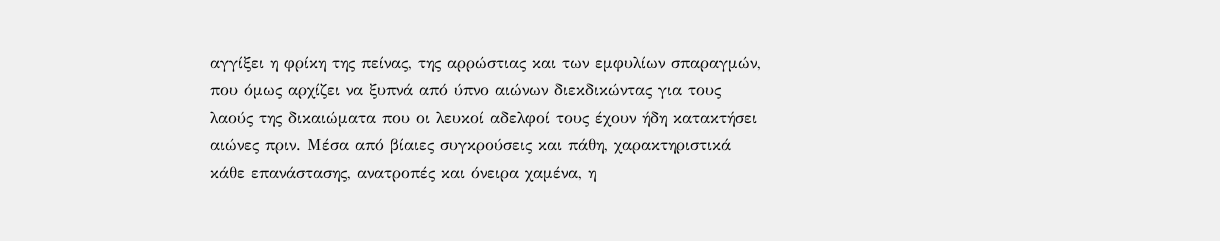αγγίξει η φρίκη της πείνας, της αρρώστιας και των εμφυλίων σπαραγμών, που όμως αρχίζει να ξυπνά από ύπνο αιώνων διεκδικώντας για τους λαούς της δικαιώματα που οι λευκοί αδελφοί τους έχουν ήδη κατακτήσει αιώνες πριν. Μέσα από βίαιες συγκρούσεις και πάθη, χαρακτηριστικά κάθε επανάστασης, ανατροπές και όνειρα χαμένα, η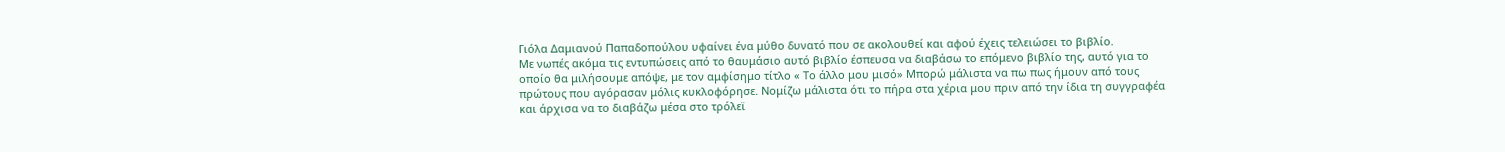Γιόλα Δαμιανού Παπαδοπούλου υφαίνει ένα μύθο δυνατό που σε ακολουθεί και αφού έχεις τελειώσει το βιβλίο.
Με νωπές ακόμα τις εντυπώσεις από το θαυμάσιο αυτό βιβλίο έσπευσα να διαβάσω το επόμενο βιβλίο της, αυτό για το οποίο θα μιλήσουμε απόψε, με τον αμφίσημο τίτλο « Το άλλο μου μισό» Μπορώ μάλιστα να πω πως ήμουν από τους πρώτους που αγόρασαν μόλις κυκλοφόρησε. Νομίζω μάλιστα ότι το πήρα στα χέρια μου πριν από την ίδια τη συγγραφέα και άρχισα να το διαβάζω μέσα στο τρόλεϊ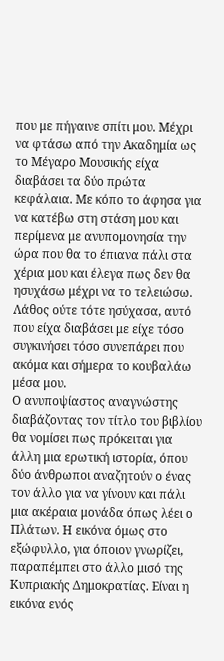που με πήγαινε σπίτι μου. Μέχρι να φτάσω από την Ακαδημία ως το Μέγαρο Μουσικής είχα διαβάσει τα δύο πρώτα κεφάλαια. Με κόπο το άφησα για να κατέβω στη στάση μου και περίμενα με ανυπομονησία την ώρα που θα το έπιανα πάλι στα χέρια μου και έλεγα πως δεν θα ησυχάσω μέχρι να το τελειώσω. Λάθος ούτε τότε ησύχασα, αυτό που είχα διαβάσει με είχε τόσο συγκινήσει τόσο συνεπάρει που ακόμα και σήμερα το κουβαλάω μέσα μου.
Ο ανυποψίαστος αναγνώστης διαβάζοντας τον τίτλο του βιβλίου θα νομίσει πως πρόκειται για άλλη μια ερωτική ιστορία, όπου δύο άνθρωποι αναζητούν ο ένας τον άλλο για να γίνουν και πάλι μια ακέραια μονάδα όπως λέει ο Πλάτων. Η εικόνα όμως στο εξώφυλλο, για όποιον γνωρίζει, παραπέμπει στο άλλο μισό της Κυπριακής Δημοκρατίας. Είναι η εικόνα ενός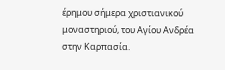έρημου σήμερα χριστιανικού μοναστηριού, του Αγίου Ανδρέα στην Καρπασία.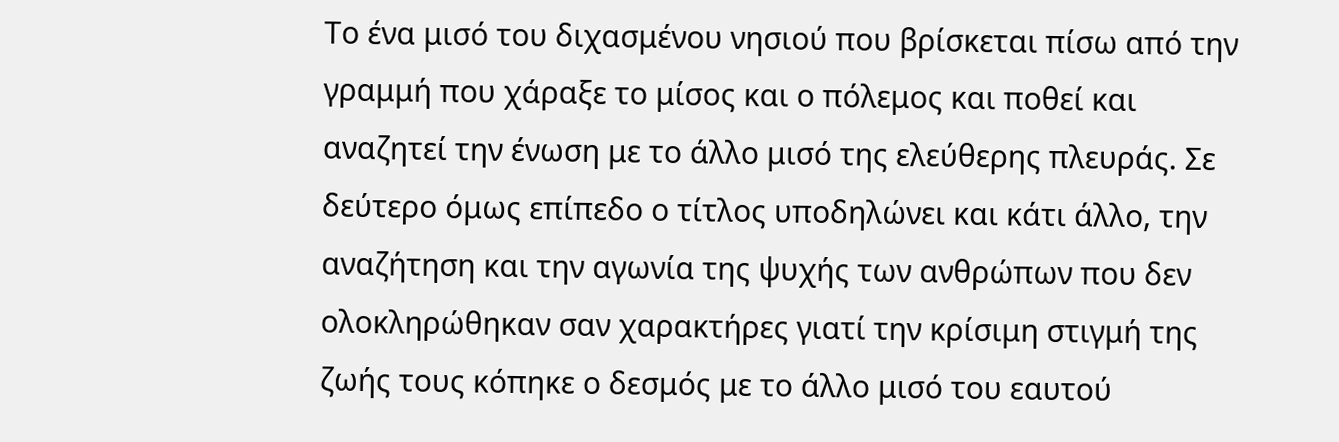Το ένα μισό του διχασμένου νησιού που βρίσκεται πίσω από την γραμμή που χάραξε το μίσος και ο πόλεμος και ποθεί και αναζητεί την ένωση με το άλλο μισό της ελεύθερης πλευράς. Σε δεύτερο όμως επίπεδο ο τίτλος υποδηλώνει και κάτι άλλο, την αναζήτηση και την αγωνία της ψυχής των ανθρώπων που δεν ολοκληρώθηκαν σαν χαρακτήρες γιατί την κρίσιμη στιγμή της ζωής τους κόπηκε ο δεσμός με το άλλο μισό του εαυτού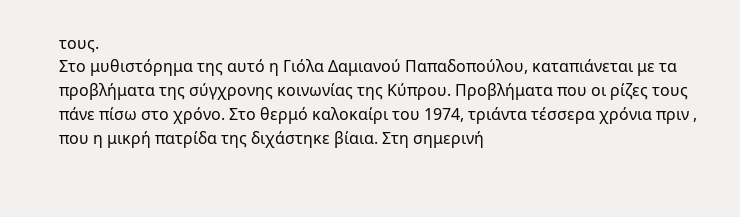τους.
Στο μυθιστόρημα της αυτό η Γιόλα Δαμιανού Παπαδοπούλου, καταπιάνεται με τα προβλήματα της σύγχρονης κοινωνίας της Κύπρου. Προβλήματα που οι ρίζες τους πάνε πίσω στο χρόνο. Στο θερμό καλοκαίρι του 1974, τριάντα τέσσερα χρόνια πριν , που η μικρή πατρίδα της διχάστηκε βίαια. Στη σημερινή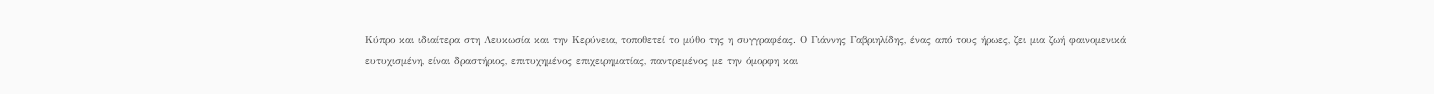Κύπρο και ιδιαίτερα στη Λευκωσία και την Κερύνεια, τοποθετεί το μύθο της η συγγραφέας. Ο Γιάννης Γαβριηλίδης, ένας από τους ήρωες, ζει μια ζωή φαινομενικά ευτυχισμένη, είναι δραστήριος, επιτυχημένος επιχειρηματίας, παντρεμένος με την όμορφη και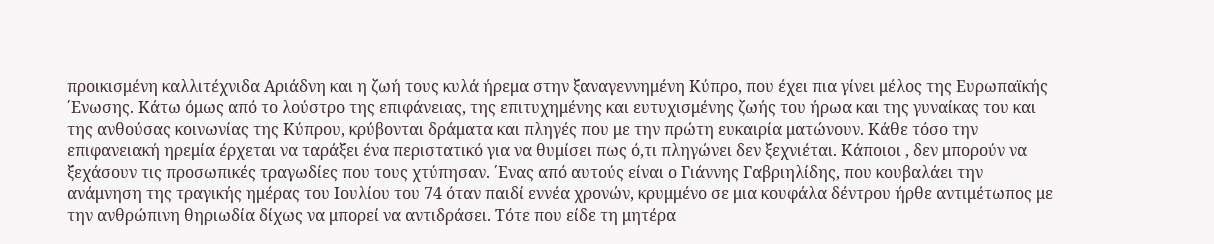προικισμένη καλλιτέχνιδα Αριάδνη και η ζωή τους κυλά ήρεμα στην ξαναγεννημένη Κύπρο, που έχει πια γίνει μέλος της Ευρωπαϊκής ΄Ενωσης. Κάτω όμως από το λούστρο της επιφάνειας, της επιτυχημένης και ευτυχισμένης ζωής του ήρωα και της γυναίκας του και της ανθούσας κοινωνίας της Κύπρου, κρύβονται δράματα και πληγές που με την πρώτη ευκαιρία ματώνουν. Κάθε τόσο την επιφανειακή ηρεμία έρχεται να ταράξει ένα περιστατικό για να θυμίσει πως ό,τι πληγώνει δεν ξεχνιέται. Κάποιοι , δεν μπορούν να ξεχάσουν τις προσωπικές τραγωδίες που τους χτύπησαν. ΄Ενας από αυτούς είναι ο Γιάννης Γαβριηλίδης, που κουβαλάει την ανάμνηση της τραγικής ημέρας του Ιουλίου του 74 όταν παιδί εννέα χρονών, κρυμμένο σε μια κουφάλα δέντρου ήρθε αντιμέτωπος με την ανθρώπινη θηριωδία δίχως να μπορεί να αντιδράσει. Τότε που είδε τη μητέρα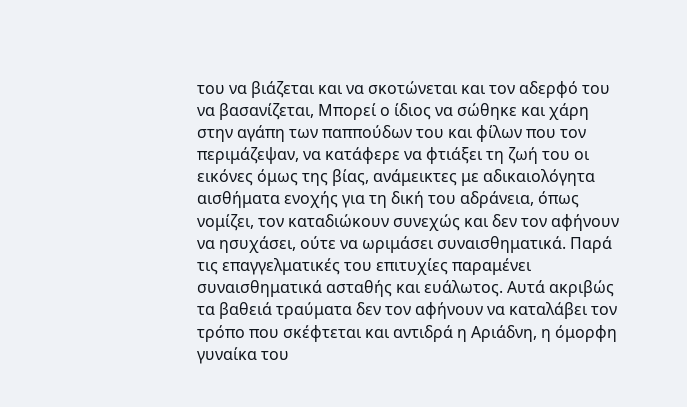του να βιάζεται και να σκοτώνεται και τον αδερφό του να βασανίζεται, Μπορεί ο ίδιος να σώθηκε και χάρη στην αγάπη των παππούδων του και φίλων που τον περιμάζεψαν, να κατάφερε να φτιάξει τη ζωή του οι εικόνες όμως της βίας, ανάμεικτες με αδικαιολόγητα αισθήματα ενοχής για τη δική του αδράνεια, όπως νομίζει, τον καταδιώκουν συνεχώς και δεν τον αφήνουν να ησυχάσει, ούτε να ωριμάσει συναισθηματικά. Παρά τις επαγγελματικές του επιτυχίες παραμένει συναισθηματικά ασταθής και ευάλωτος. Αυτά ακριβώς τα βαθειά τραύματα δεν τον αφήνουν να καταλάβει τον τρόπο που σκέφτεται και αντιδρά η Αριάδνη, η όμορφη γυναίκα του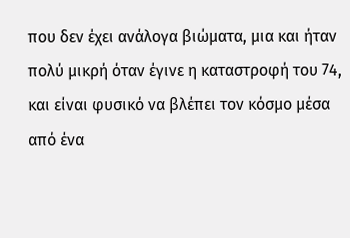που δεν έχει ανάλογα βιώματα, μια και ήταν πολύ μικρή όταν έγινε η καταστροφή του 74, και είναι φυσικό να βλέπει τον κόσμο μέσα από ένα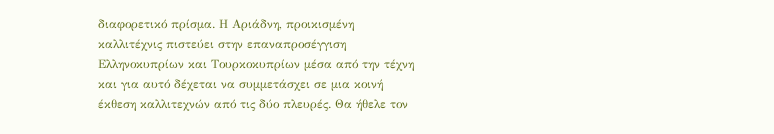διαφορετικό πρίσμα. Η Αριάδνη, προικισμένη καλλιτέχνις πιστεύει στην επαναπροσέγγιση Ελληνοκυπρίων και Τουρκοκυπρίων μέσα από την τέχνη και για αυτό δέχεται να συμμετάσχει σε μια κοινή έκθεση καλλιτεχνών από τις δύο πλευρές. Θα ήθελε τον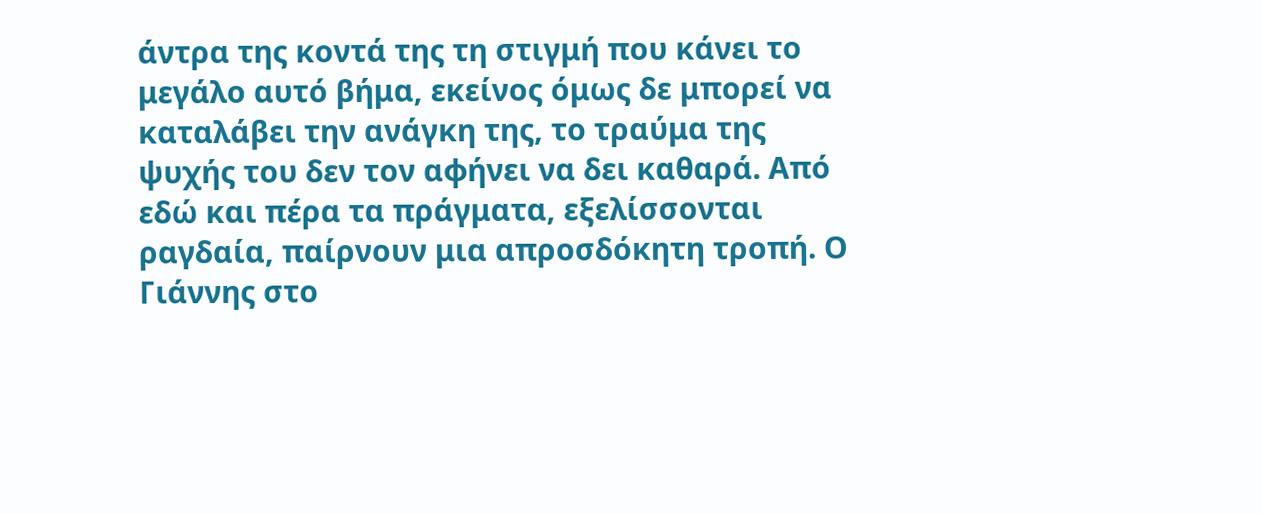άντρα της κοντά της τη στιγμή που κάνει το μεγάλο αυτό βήμα, εκείνος όμως δε μπορεί να καταλάβει την ανάγκη της, το τραύμα της ψυχής του δεν τον αφήνει να δει καθαρά. Από εδώ και πέρα τα πράγματα, εξελίσσονται ραγδαία, παίρνουν μια απροσδόκητη τροπή. Ο Γιάννης στο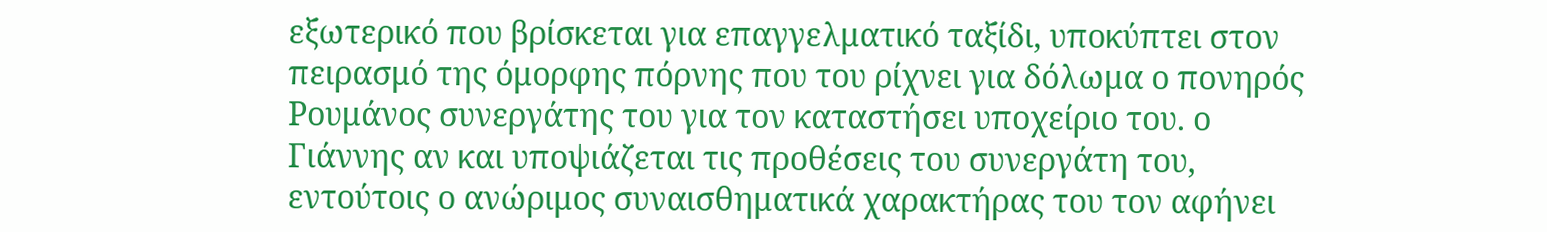εξωτερικό που βρίσκεται για επαγγελματικό ταξίδι, υποκύπτει στον πειρασμό της όμορφης πόρνης που του ρίχνει για δόλωμα ο πονηρός Ρουμάνος συνεργάτης του για τον καταστήσει υποχείριο του. ο Γιάννης αν και υποψιάζεται τις προθέσεις του συνεργάτη του, εντούτοις ο ανώριμος συναισθηματικά χαρακτήρας του τον αφήνει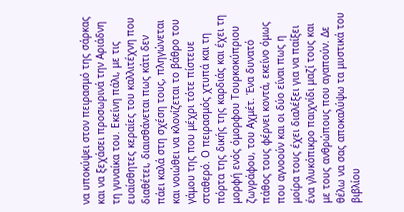να υποκύψει στον πειρασμό της σάρκας και να ξεχάσει προσωρινά την Αριάδνη τη γυναίκα του. Εκείνη πάλι, με τις ευαίσθητες κεραίες του καλλιτέχνη που διαθέτει, διαισθάνεται πως κάτι δεν πάει καλά στη σχέση τους, πληγώνεται και νοιώθει να κλονίζεται το βάθρο του γάμου της που μέχρι τότε πίστευε σταθερό. Ο πειρασμός χτυπά και τη πόρτα της δικής της καρδιάς και έχει τη μορφή ενός όμορφου Τουρκοκύπριου ζωγράφου, του Αχμέτ. Ένα δυνατό πάθος τους φέρνει κοντά, εκείνο όμως που αγνοούν και οι δύο είναι πως η μοίρα τους έχει διαλέξει για να παίξει ένα γλυκόπικρο παιχνίδι μαζί τους και με τους ανθρώπους που αγαπούν. Δε θέλω να σας αποκαλύψω τα μυστικά του βιβλίου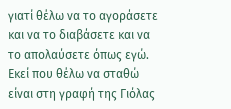γιατί θέλω να το αγοράσετε και να το διαβάσετε και να το απολαύσετε όπως εγώ.
Εκεί που θέλω να σταθώ είναι στη γραφή της Γιόλας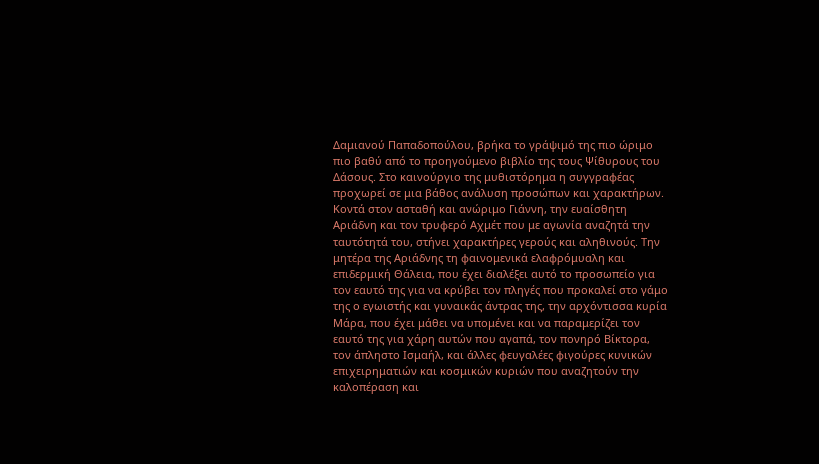Δαμιανού Παπαδοπούλου, βρήκα το γράψιμό της πιο ώριμο πιο βαθύ από το προηγούμενο βιβλίο της τους Ψίθυρους του Δάσους. Στο καινούργιο της μυθιστόρημα η συγγραφέας προχωρεί σε μια βάθος ανάλυση προσώπων και χαρακτήρων. Κοντά στον ασταθή και ανώριμο Γιάννη, την ευαίσθητη Αριάδνη και τον τρυφερό Αχμέτ που με αγωνία αναζητά την ταυτότητά του, στήνει χαρακτήρες γερούς και αληθινούς. Την μητέρα της Αριάδνης τη φαινομενικά ελαφρόμυαλη και επιδερμική Θάλεια, που έχει διαλέξει αυτό το προσωπείο για τον εαυτό της για να κρύβει τον πληγές που προκαλεί στο γάμο της ο εγωιστής και γυναικάς άντρας της, την αρχόντισσα κυρία Μάρα, που έχει μάθει να υπομένει και να παραμερίζει τον εαυτό της για χάρη αυτών που αγαπά, τον πονηρό Βίκτορα, τον άπληστο Ισμαήλ, και άλλες φευγαλέες φιγούρες κυνικών επιχειρηματιών και κοσμικών κυριών που αναζητούν την καλοπέραση και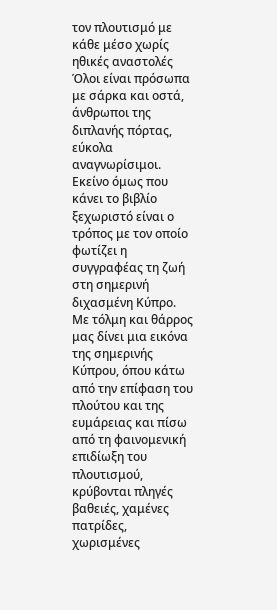τον πλουτισμό με κάθε μέσο χωρίς ηθικές αναστολές Όλοι είναι πρόσωπα με σάρκα και οστά, άνθρωποι της διπλανής πόρτας, εύκολα αναγνωρίσιμοι.
Εκείνο όμως που κάνει το βιβλίο ξεχωριστό είναι ο τρόπος με τον οποίο φωτίζει η συγγραφέας τη ζωή στη σημερινή διχασμένη Κύπρο. Με τόλμη και θάρρος μας δίνει μια εικόνα της σημερινής Κύπρου, όπου κάτω από την επίφαση του πλούτου και της ευμάρειας και πίσω από τη φαινομενική επιδίωξη του πλουτισμού, κρύβονται πληγές βαθειές, χαμένες πατρίδες, χωρισμένες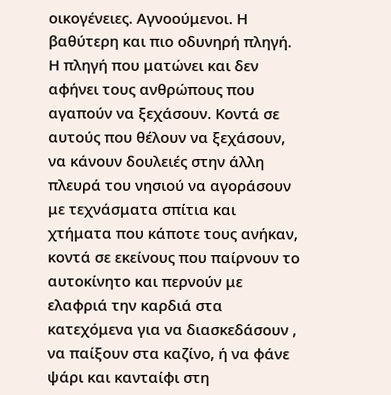οικογένειες. Αγνοούμενοι. Η βαθύτερη και πιο οδυνηρή πληγή. Η πληγή που ματώνει και δεν αφήνει τους ανθρώπους που αγαπούν να ξεχάσουν. Κοντά σε αυτούς που θέλουν να ξεχάσουν, να κάνουν δουλειές στην άλλη πλευρά του νησιού να αγοράσουν με τεχνάσματα σπίτια και χτήματα που κάποτε τους ανήκαν, κοντά σε εκείνους που παίρνουν το αυτοκίνητο και περνούν με ελαφριά την καρδιά στα κατεχόμενα για να διασκεδάσουν , να παίξουν στα καζίνο, ή να φάνε ψάρι και κανταίφι στη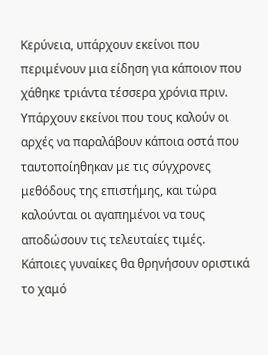Κερύνεια, υπάρχουν εκείνοι που περιμένουν μια είδηση για κάποιον που χάθηκε τριάντα τέσσερα χρόνια πριν. Υπάρχουν εκείνοι που τους καλούν οι αρχές να παραλάβουν κάποια οστά που ταυτοποίηθηκαν με τις σύγχρονες μεθόδους της επιστήμης, και τώρα καλούνται οι αγαπημένοι να τους αποδώσουν τις τελευταίες τιμές. Κάποιες γυναίκες θα θρηνήσουν οριστικά το χαμό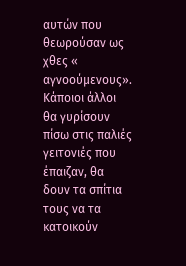αυτών που θεωρούσαν ως χθες « αγνοούμενους». Κάποιοι άλλοι θα γυρίσουν πίσω στις παλιές γειτονιές που έπαιζαν, θα δουν τα σπίτια τους να τα κατοικούν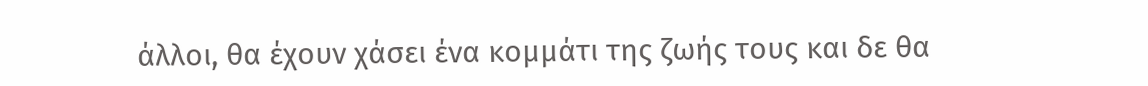άλλοι, θα έχουν χάσει ένα κομμάτι της ζωής τους και δε θα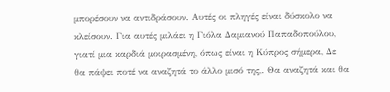μπορέσουν να αντιδράσουν. Αυτές οι πληγές είναι δύσκολο να κλείσουν. Για αυτές μιλάει η Γιόλα Δαμιανού Παπαδοπούλου, γιατί μια καρδιά μοιρασμένη, όπως είναι η Κύπρος σήμερα, Δε θα πάψει ποτέ να αναζητά το άλλο μισό της,. Θα αναζητά και θα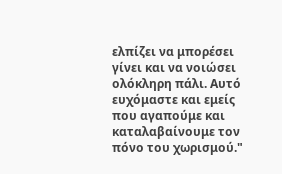ελπίζει να μπορέσει γίνει και να νοιώσει ολόκληρη πάλι. Αυτό ευχόμαστε και εμείς που αγαπούμε και καταλαβαίνουμε τον πόνο του χωρισμού."